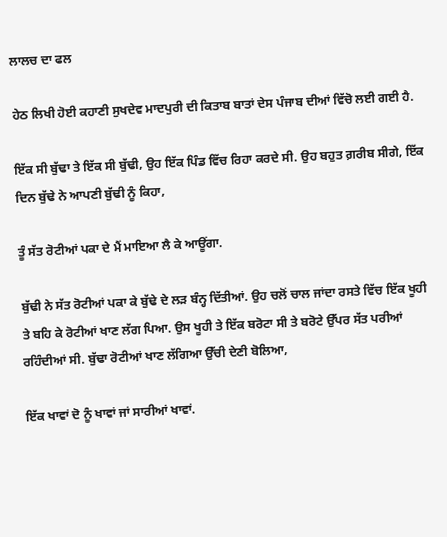ਲਾਲਚ ਦਾ ਫਲ

ਹੇਠ ਲਿਖੀ ਹੋਈ ਕਹਾਣੀ ਸੁਖਦੇਵ ਮਾਦਪੁਰੀ ਦੀ ਕਿਤਾਬ ਬਾਤਾਂ ਦੇਸ ਪੰਜਾਬ ਦੀਆਂ ਵਿੱਚੋ ਲਈ ਗਈ ਹੈ.

ਇੱਕ ਸੀ ਬੁੱਢਾ ਤੇ ਇੱਕ ਸੀ ਬੁੱਢੀ, ਉਹ ਇੱਕ ਪਿੰਡ ਵਿੱਚ ਰਿਹਾ ਕਰਦੇ ਸੀ. ਉਹ ਬਹੁਤ ਗ਼ਰੀਬ ਸੀਗੇ, ਇੱਕ ਦਿਨ ਬੁੱਢੇ ਨੇ ਆਪਣੀ ਬੁੱਢੀ ਨੂੰ ਕਿਹਾ,

ਤੂੰ ਸੱਤ ਰੋਟੀਆਂ ਪਕਾ ਦੇ ਮੈਂ ਮਾਇਆ ਲੈ ਕੇ ਆਊਂਗਾ.

ਬੁੱਢੀ ਨੇ ਸੱਤ ਰੋਟੀਆਂ ਪਕਾ ਕੇ ਬੁੱਢੇ ਦੇ ਲੜ ਬੰਨ੍ਹ ਦਿੱਤੀਆਂ. ਉਹ ਚਲੋਂ ਚਾਲ ਜਾਂਦਾ ਰਸਤੇ ਵਿੱਚ ਇੱਕ ਖੂਹੀ ਤੇ ਬਹਿ ਕੇ ਰੋਟੀਆਂ ਖਾਣ ਲੱਗ ਪਿਆ. ਉਸ ਖੂਹੀ ਤੇ ਇੱਕ ਬਰੋਟਾ ਸੀ ਤੇ ਬਰੋਟੇ ਉੱਪਰ ਸੱਤ ਪਰੀਆਂ ਰਹਿੰਦੀਆਂ ਸੀ. ਬੁੱਢਾ ਰੋਟੀਆਂ ਖਾਣ ਲੱਗਿਆ ਉੱਚੀ ਦੇਣੀ ਬੋਲਿਆ,

ਇੱਕ ਖਾਵਾਂ ਦੋ ਨੂੰ ਖਾਵਾਂ ਜਾਂ ਸਾਰੀਆਂ ਖਾਵਾਂ.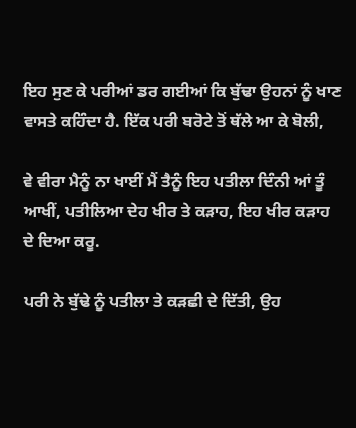ਇਹ ਸੁਣ ਕੇ ਪਰੀਆਂ ਡਰ ਗਈਆਂ ਕਿ ਬੁੱਢਾ ਉਹਨਾਂ ਨੂੰ ਖਾਣ ਵਾਸਤੇ ਕਹਿੰਦਾ ਹੈ. ਇੱਕ ਪਰੀ ਬਰੋਟੇ ਤੋਂ ਥੱਲੇ ਆ ਕੇ ਬੋਲੀ,

ਵੇ ਵੀਰਾ ਮੈਨੂੰ ਨਾ ਖਾਈਂ ਮੈਂ ਤੈਨੂੰ ਇਹ ਪਤੀਲਾ ਦਿੰਨੀ ਆਂ ਤੂੰ ਆਖੀਂ, ਪਤੀਲਿਆ ਦੇਹ ਖੀਰ ਤੇ ਕੜਾਹ, ਇਹ ਖੀਰ ਕੜਾਹ ਦੇ ਦਿਆ ਕਰੂ.

ਪਰੀ ਨੇ ਬੁੱਢੇ ਨੂੰ ਪਤੀਲਾ ਤੇ ਕੜਛੀ ਦੇ ਦਿੱਤੀ, ਉਹ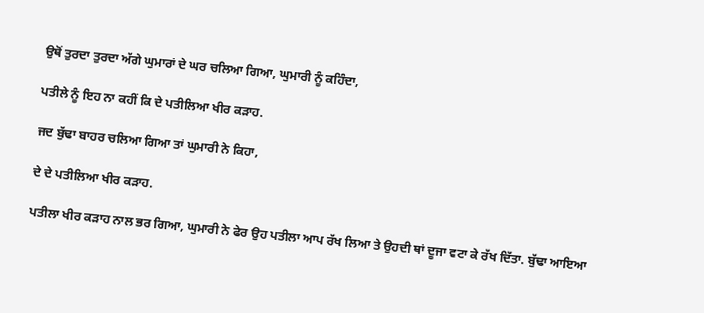ਉਥੋਂ ਤੁਰਦਾ ਤੁਰਦਾ ਅੱਗੇ ਘੁਮਾਰਾਂ ਦੇ ਘਰ ਚਲਿਆ ਗਿਆ, ਘੁਮਾਰੀ ਨੂੰ ਕਹਿੰਦਾ,

ਪਤੀਲੇ ਨੂੰ ਇਹ ਨਾ ਕਹੀਂ ਕਿ ਦੇ ਪਤੀਲਿਆ ਖੀਰ ਕੜਾਹ.

ਜਦ ਬੁੱਢਾ ਬਾਹਰ ਚਲਿਆ ਗਿਆ ਤਾਂ ਘੁਮਾਰੀ ਨੇ ਕਿਹਾ,

ਦੇ ਦੇ ਪਤੀਲਿਆ ਖੀਰ ਕੜਾਹ.

ਪਤੀਲਾ ਖੀਰ ਕੜਾਹ ਨਾਲ ਭਰ ਗਿਆ, ਘੁਮਾਰੀ ਨੇ ਫੇਰ ਉਹ ਪਤੀਲਾ ਆਪ ਰੱਖ ਲਿਆ ਤੇ ਉਹਦੀ ਥਾਂ ਦੂਜਾ ਵਟਾ ਕੇ ਰੱਖ ਦਿੱਤਾ. ਬੁੱਢਾ ਆਇਆ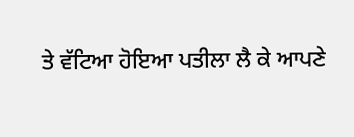ਤੇ ਵੱਟਿਆ ਹੋਇਆ ਪਤੀਲਾ ਲੈ ਕੇ ਆਪਣੇ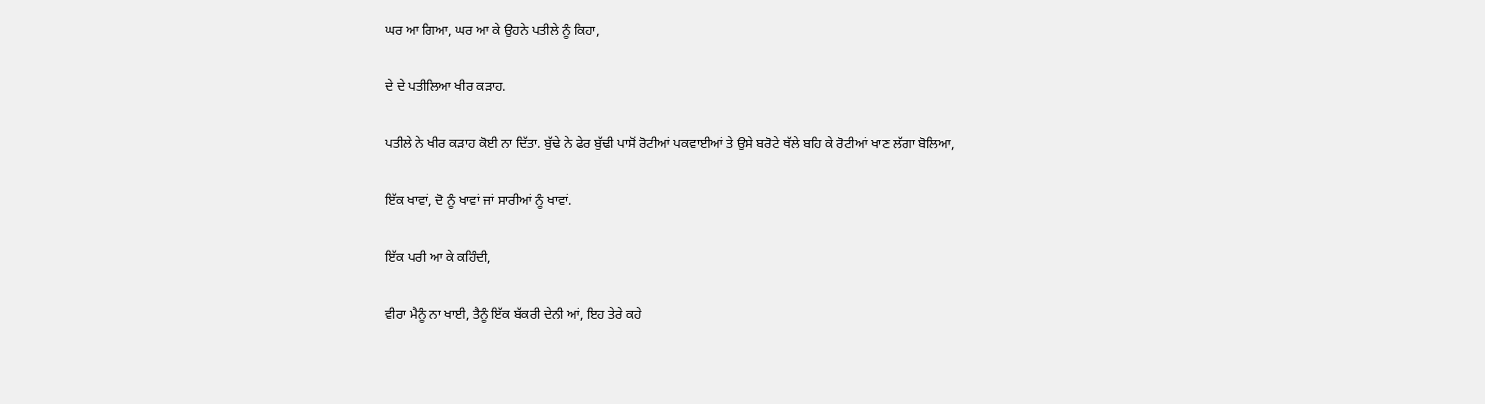ਘਰ ਆ ਗਿਆ, ਘਰ ਆ ਕੇ ਉਹਨੇ ਪਤੀਲੇ ਨੂੰ ਕਿਹਾ,

ਦੇ ਦੇ ਪਤੀਲਿਆ ਖੀਰ ਕੜਾਹ.

ਪਤੀਲੇ ਨੇ ਖੀਰ ਕੜਾਹ ਕੋਈ ਨਾ ਦਿੱਤਾ. ਬੁੱਢੇ ਨੇ ਫੇਰ ਬੁੱਢੀ ਪਾਸੋਂ ਰੋਟੀਆਂ ਪਕਵਾਈਆਂ ਤੇ ਉਸੇ ਬਰੋਟੇ ਥੱਲੇ ਬਹਿ ਕੇ ਰੋਟੀਆਂ ਖਾਣ ਲੱਗਾ ਬੋਲਿਆ,

ਇੱਕ ਖਾਵਾਂ, ਦੋ ਨੂੰ ਖਾਵਾਂ ਜਾਂ ਸਾਰੀਆਂ ਨੂੰ ਖਾਵਾਂ.

ਇੱਕ ਪਰੀ ਆ ਕੇ ਕਹਿੰਦੀ,

ਵੀਰਾ ਮੈਨੂੰ ਨਾ ਖਾਈ, ਤੈਨੂੰ ਇੱਕ ਬੱਕਰੀ ਦੇਨੀ ਆਂ, ਇਹ ਤੇਰੇ ਕਹੇ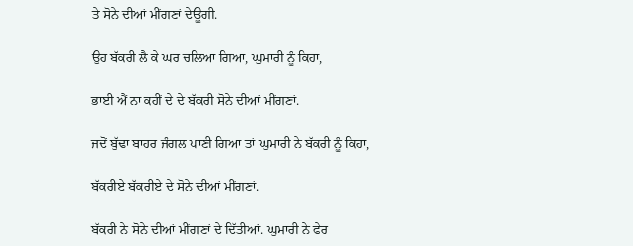ਤੇ ਸੋਨੇ ਦੀਆਂ ਮੀਂਗਣਾਂ ਦੇਊਗੀ.

ਉਹ ਬੱਕਰੀ ਲੈ ਕੇ ਘਰ ਚਲਿਆ ਗਿਆ, ਘੁਮਾਰੀ ਨੂੰ ਕਿਹਾ,

ਭਾਈ ਐਂ ਨਾ ਕਹੀਂ ਦੇ ਦੇ ਬੱਕਰੀ ਸੋਨੇ ਦੀਆਂ ਮੀਂਗਣਾਂ.

ਜਦੋਂ ਬੁੱਢਾ ਬਾਹਰ ਜੰਗਲ ਪਾਣੀ ਗਿਆ ਤਾਂ ਘੁਮਾਰੀ ਨੇ ਬੱਕਰੀ ਨੂੰ ਕਿਹਾ,

ਬੱਕਰੀਏ ਬੱਕਰੀਏ ਦੇ ਸੋਨੇ ਦੀਆਂ ਮੀਂਗਣਾਂ.

ਬੱਕਰੀ ਨੇ ਸੋਨੇ ਦੀਆਂ ਮੀਂਗਣਾਂ ਦੇ ਦਿੱਤੀਆਂ. ਘੁਮਾਰੀ ਨੇ ਫੇਰ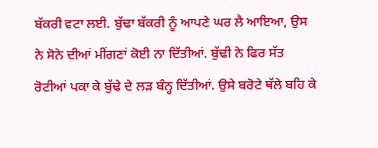ਬੱਕਰੀ ਵਟਾ ਲਈ. ਬੁੱਢਾ ਬੱਕਰੀ ਨੂੰ ਆਪਣੇ ਘਰ ਲੈ ਆਇਆ, ਉਸ ਨੇ ਸੋਨੇ ਦੀਆਂ ਮੀਂਗਣਾਂ ਕੋਈ ਨਾ ਦਿੱਤੀਆਂ. ਬੁੱਢੀ ਨੇ ਫਿਰ ਸੱਤ ਰੋਟੀਆਂ ਪਕਾ ਕੇ ਬੁੱਢੇ ਦੇ ਲੜ ਬੰਨ੍ਹ ਦਿੱਤੀਆਂ. ਉਸੇ ਬਰੋਟੇ ਥੱਲੇ ਬਹਿ ਕੇ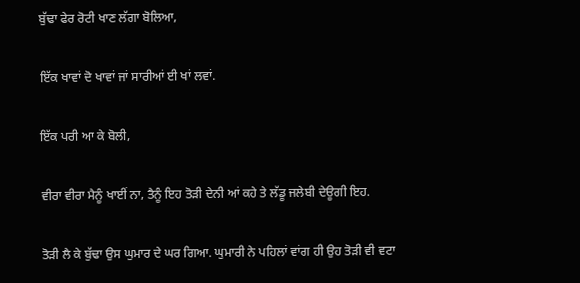ਬੁੱਢਾ ਫੇਰ ਰੋਟੀ ਖਾਣ ਲੱਗਾ ਬੋਲਿਆ,

ਇੱਕ ਖਾਵਾਂ ਦੋ ਖਾਵਾਂ ਜਾਂ ਸਾਰੀਆਂ ਈ ਖਾਂ ਲਵਾਂ.

ਇੱਕ ਪਰੀ ਆ ਕੇ ਬੋਲੀ,

ਵੀਰਾ ਵੀਰਾ ਮੈਨੂੰ ਖਾਈਂ ਨਾ, ਤੈਨੂੰ ਇਹ ਤੋੜੀ ਦੇਨੀ ਆਂ ਕਹੇ ਤੇ ਲੱਡੂ ਜਲੇਬੀ ਦੇਊਗੀ ਇਹ.

ਤੋੜੀ ਲੈ ਕੇ ਬੁੱਢਾ ਉਸ ਘੁਮਾਰ ਦੇ ਘਰ ਗਿਆ. ਘੁਮਾਰੀ ਨੇ ਪਹਿਲਾਂ ਵਾਂਗ ਹੀ ਉਹ ਤੋੜੀ ਵੀ ਵਟਾ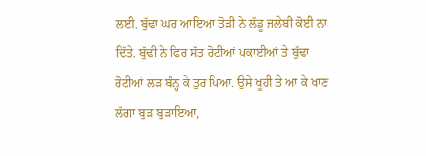ਲਈ. ਬੁੱਢਾ ਘਰ ਆਇਆ ਤੋੜੀ ਨੇ ਲੱਡੂ ਜਲੇਬੀ ਕੋਈ ਨਾ ਦਿੱਤੇ. ਬੁੱਢੀ ਨੇ ਫਿਰ ਸੱਤ ਰੋਟੀਆਂ ਪਕਾਈਆਂ ਤੇ ਬੁੱਢਾ ਰੋਟੀਆਂ ਲੜ ਬੰਨ੍ਹ ਕੇ ਤੁਰ ਪਿਆ. ਉਸੇ ਖੂਹੀ ਤੇ ਆ ਕੇ ਖਾਣ ਲੱਗਾ ਬੁੜ ਬੁੜਾਇਆ,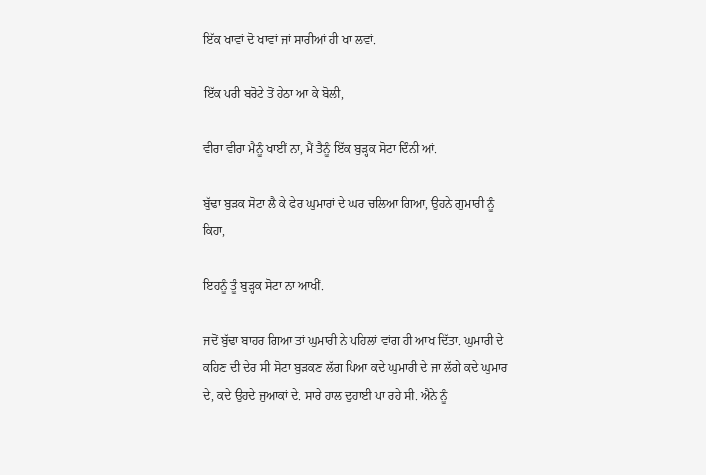ਇੱਕ ਖਾਵਾਂ ਦੋ ਖਾਵਾਂ ਜਾਂ ਸਾਰੀਆਂ ਹੀ ਖਾ ਲਵਾਂ.

ਇੱਕ ਪਰੀ ਬਰੋਟੇ ਤੋਂ ਹੇਠਾ ਆ ਕੇ ਬੋਲੀ,

ਵੀਰਾ ਵੀਰਾ ਮੈਨੂੰ ਖਾਈਂ ਨਾ, ਮੈਂ ਤੈਨੂੰ ਇੱਕ ਬੁੜ੍ਹਕ ਸੋਟਾ ਦਿੰਨੀ ਆਂ.

ਬੁੱਢਾ ਬੁੜਕ ਸੋਟਾ ਲੈ ਕੇ ਫੇਰ ਘੁਮਾਰਾਂ ਦੇ ਘਰ ਚਲਿਆ ਗਿਆ, ਉਹਨੇ ਗੁਮਾਰੀ ਨੂੰ ਕਿਹਾ,

ਇਹਨੂੰ ਤੂੰ ਬੁੜ੍ਹਕ ਸੋਟਾ ਨਾ ਆਖੀਂ.

ਜਦੋਂ ਬੁੱਢਾ ਬਾਹਰ ਗਿਆ ਤਾਂ ਘੁਮਾਰੀ ਨੇ ਪਹਿਲਾਂ ਵਾਂਗ ਹੀ ਆਖ ਦਿੱਤਾ. ਘੁਮਾਰੀ ਦੇ ਕਹਿਣ ਦੀ ਦੇਰ ਸੀ ਸੋਟਾ ਬੁੜਕਣ ਲੱਗ ਪਿਆ ਕਦੇ ਘੁਮਾਰੀ ਦੇ ਜਾ ਲੱਗੇ ਕਦੇ ਘੁਮਾਰ ਦੇ, ਕਦੇ ਉਹਦੇ ਜੁਆਕਾਂ ਦੇ. ਸਾਰੇ ਹਾਲ ਦੁਹਾਈ ਪਾ ਰਹੇ ਸੀ. ਐਨੇ ਨੂੰ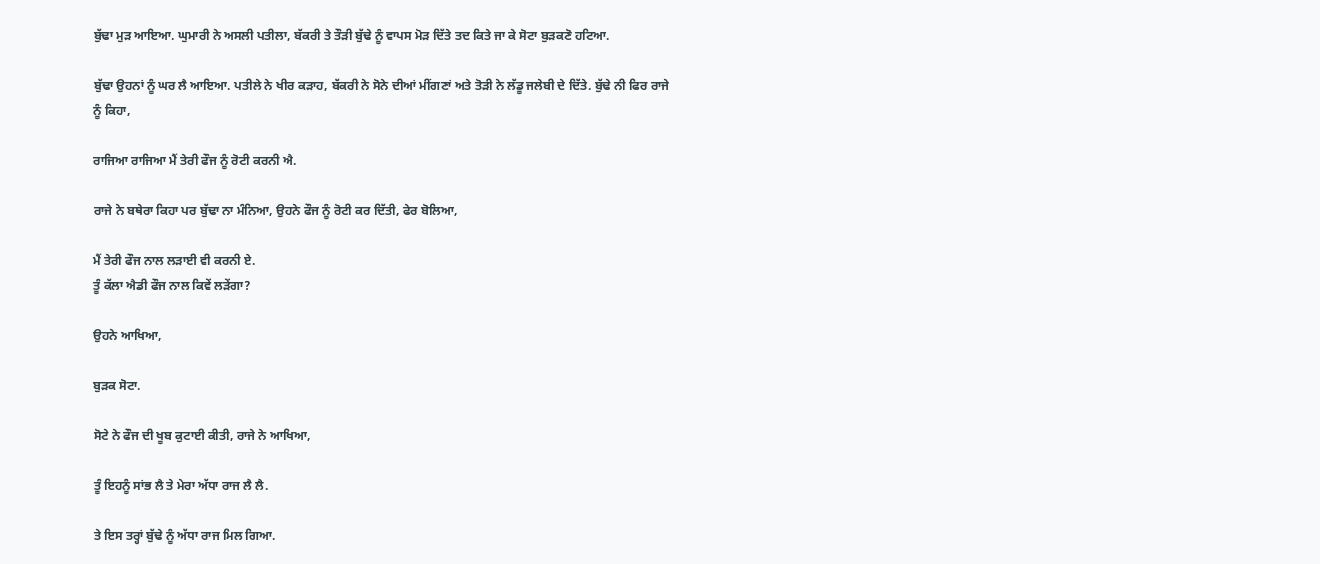ਬੁੱਢਾ ਮੁੜ ਆਇਆ. ਘੁਮਾਰੀ ਨੇ ਅਸਲੀ ਪਤੀਲਾ, ਬੱਕਰੀ ਤੇ ਤੌੜੀ ਬੁੱਢੇ ਨੂੰ ਵਾਪਸ ਮੋੜ ਦਿੱਤੇ ਤਦ ਕਿਤੇ ਜਾ ਕੇ ਸੋਟਾ ਬੁੜਕਣੋ ਹਟਿਆ.

ਬੁੱਢਾ ਉਹਨਾਂ ਨੂੰ ਘਰ ਲੈ ਆਇਆ. ਪਤੀਲੇ ਨੇ ਖੀਰ ਕੜਾਹ, ਬੱਕਰੀ ਨੇ ਸੋਨੇ ਦੀਆਂ ਮੀਂਗਣਾਂ ਅਤੇ ਤੋੜੀ ਨੇ ਲੱਡੂ ਜਲੇਬੀ ਦੇ ਦਿੱਤੇ. ਬੁੱਢੇ ਨੀ ਫਿਰ ਰਾਜੇ ਨੂੰ ਕਿਹਾ,

ਰਾਜਿਆ ਰਾਜਿਆ ਮੈਂ ਤੇਰੀ ਫੌਜ ਨੂੰ ਰੋਟੀ ਕਰਨੀ ਐ.

ਰਾਜੇ ਨੇ ਬਥੇਰਾ ਕਿਹਾ ਪਰ ਬੁੱਢਾ ਨਾ ਮੰਨਿਆ, ਉਹਨੇ ਫੌਜ ਨੂੰ ਰੋਟੀ ਕਰ ਦਿੱਤੀ, ਫੇਰ ਬੋਲਿਆ,

ਮੈਂ ਤੇਰੀ ਫੌਜ ਨਾਲ ਲੜਾਈ ਵੀ ਕਰਨੀ ਏ.
ਤੂੰ ਕੱਲਾ ਐਡੀ ਫੌਜ ਨਾਲ ਕਿਵੇਂ ਲੜੇਂਗਾ?

ਉਹਨੇ ਆਖਿਆ,

ਬੁੜਕ ਸੋਟਾ.

ਸੋਟੇ ਨੇ ਫੌਜ ਦੀ ਖੂਬ ਕੁਟਾਈ ਕੀਤੀ, ਰਾਜੇ ਨੇ ਆਖਿਆ,

ਤੂੰ ਇਹਨੂੰ ਸਾਂਭ ਲੈ ਤੇ ਮੇਰਾ ਅੱਧਾ ਰਾਜ ਲੈ ਲੈ.

ਤੇ ਇਸ ਤਰ੍ਹਾਂ ਬੁੱਢੇ ਨੂੰ ਅੱਧਾ ਰਾਜ ਮਿਲ ਗਿਆ.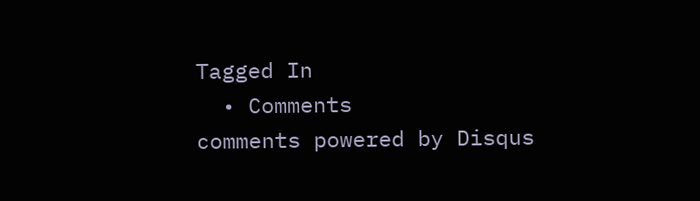Tagged In
  • Comments
comments powered by Disqus